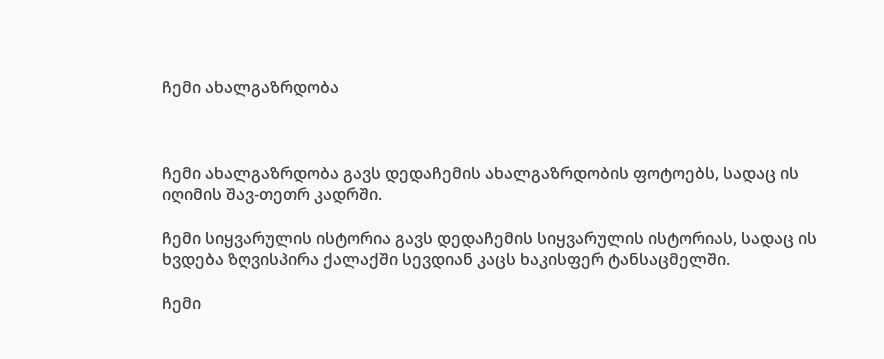ჩემი ახალგაზრდობა



ჩემი ახალგაზრდობა გავს დედაჩემის ახალგაზრდობის ფოტოებს, სადაც ის იღიმის შავ-თეთრ კადრში.

ჩემი სიყვარულის ისტორია გავს დედაჩემის სიყვარულის ისტორიას, სადაც ის ხვდება ზღვისპირა ქალაქში სევდიან კაცს ხაკისფერ ტანსაცმელში.

ჩემი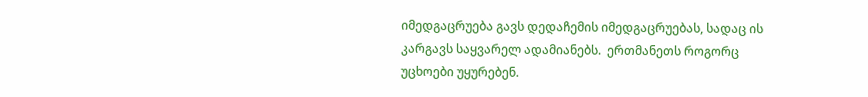იმედგაცრუება გავს დედაჩემის იმედგაცრუებას, სადაც ის კარგავს საყვარელ ადამიანებს.  ერთმანეთს როგორც უცხოები უყურებენ.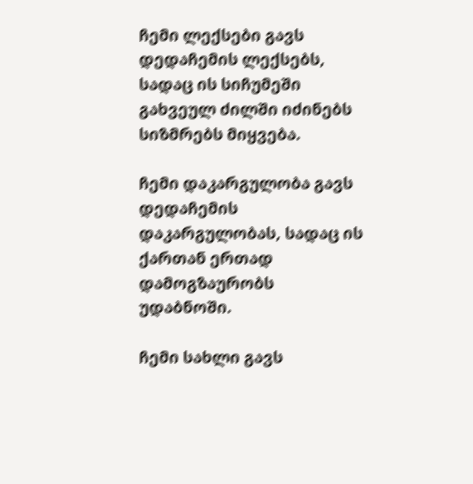ჩემი ლექსები გავს დედაჩემის ლექსებს, სადაც ის სიჩუმეში გახვეულ ძილში იძინებს სიზმრებს მიყვება.

ჩემი დაკარგულობა გავს დედაჩემის დაკარგულობას, სადაც ის ქართან ერთად დამოგზაურობს უდაბნოში.

ჩემი სახლი გავს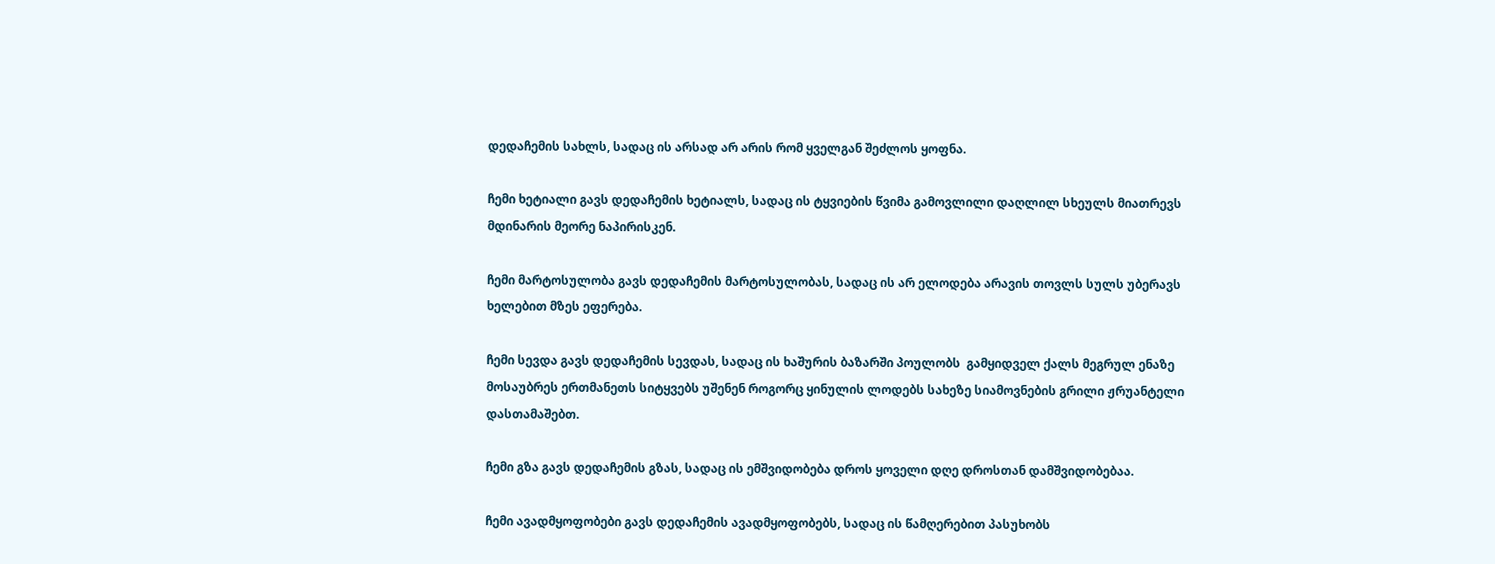დედაჩემის სახლს, სადაც ის არსად არ არის რომ ყველგან შეძლოს ყოფნა.

ჩემი ხეტიალი გავს დედაჩემის ხეტიალს, სადაც ის ტყვიების წვიმა გამოვლილი დაღლილ სხეულს მიათრევს მდინარის მეორე ნაპირისკენ.

ჩემი მარტოსულობა გავს დედაჩემის მარტოსულობას, სადაც ის არ ელოდება არავის თოვლს სულს უბერავს ხელებით მზეს ეფერება.

ჩემი სევდა გავს დედაჩემის სევდას, სადაც ის ხაშურის ბაზარში პოულობს  გამყიდველ ქალს მეგრულ ენაზე მოსაუბრეს ერთმანეთს სიტყვებს უშენენ როგორც ყინულის ლოდებს სახეზე სიამოვნების გრილი ჟრუანტელი დასთამაშებთ.

ჩემი გზა გავს დედაჩემის გზას, სადაც ის ემშვიდობება დროს ყოველი დღე დროსთან დამშვიდობებაა.

ჩემი ავადმყოფობები გავს დედაჩემის ავადმყოფობებს, სადაც ის წამღერებით პასუხობს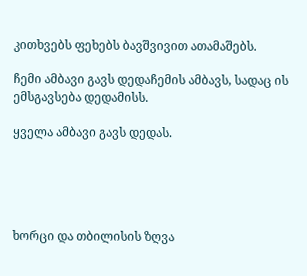კითხვებს ფეხებს ბავშვივით ათამაშებს.

ჩემი ამბავი გავს დედაჩემის ამბავს, სადაც ის  ემსგავსება დედამისს.

ყველა ამბავი გავს დედას.





ხორცი და თბილისის ზღვა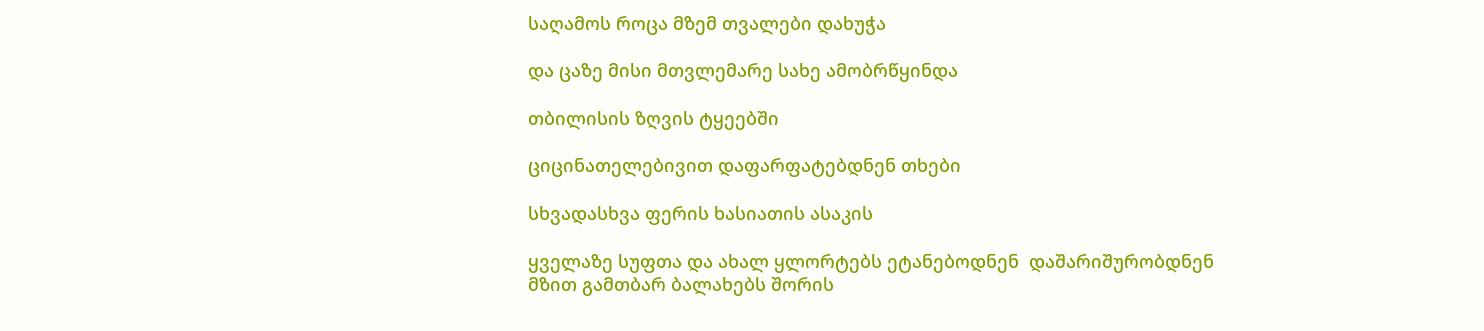საღამოს როცა მზემ თვალები დახუჭა

და ცაზე მისი მთვლემარე სახე ამობრწყინდა

თბილისის ზღვის ტყეებში

ციცინათელებივით დაფარფატებდნენ თხები

სხვადასხვა ფერის ხასიათის ასაკის

ყველაზე სუფთა და ახალ ყლორტებს ეტანებოდნენ  დაშარიშურობდნენ  მზით გამთბარ ბალახებს შორის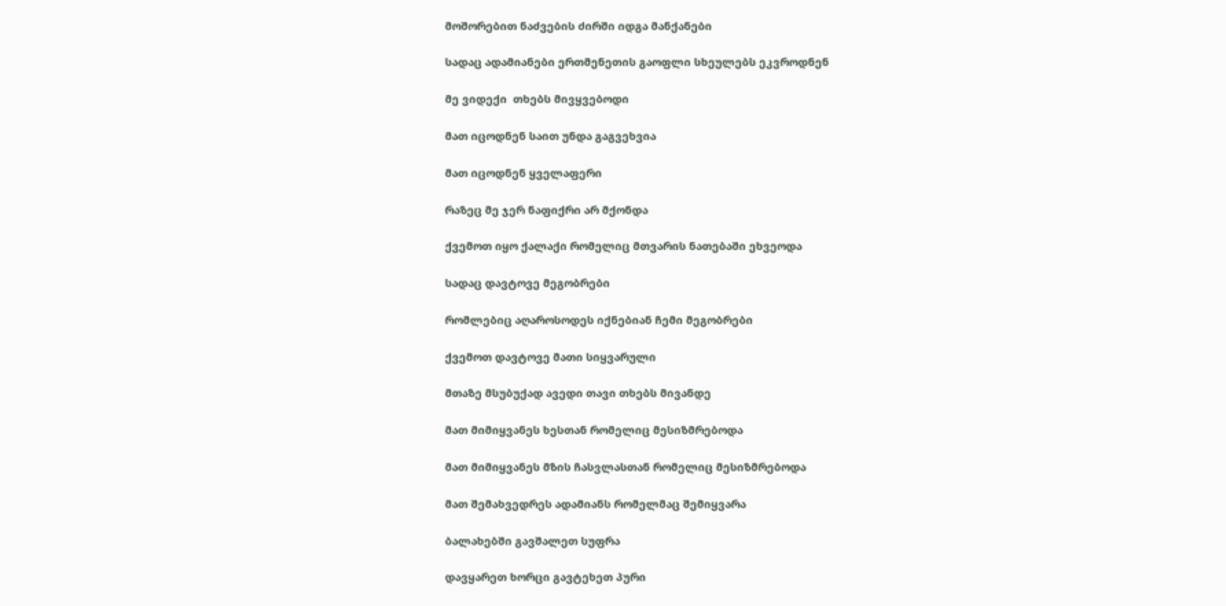მოშორებით ნაძვების ძირში იდგა მანქანები

სადაც ადამიანები ერთმენეთის გაოფლი სხეულებს ეკვროდნენ

მე ვიდექი  თხებს მივყვებოდი

მათ იცოდნენ საით უნდა გაგვეხვია

მათ იცოდნენ ყველაფერი

რაზეც მე ჯერ ნაფიქრი არ მქონდა

ქვემოთ იყო ქალაქი რომელიც მთვარის ნათებაში ეხვეოდა

სადაც დავტოვე მეგობრები

რომლებიც აღაროსოდეს იქნებიან ჩემი მეგობრები

ქვემოთ დავტოვე მათი სიყვარული

მთაზე მსუბუქად ავედი თავი თხებს მივანდე

მათ მიმიყვანეს ხესთან რომელიც მესიზმრებოდა

მათ მიმიყვანეს მზის ჩასვლასთან რომელიც მესიზმრებოდა

მათ შემახვედრეს ადამიანს რომელმაც შემიყვარა

ბალახებში გავშალეთ სუფრა

დავყარეთ ხორცი გავტეხეთ პური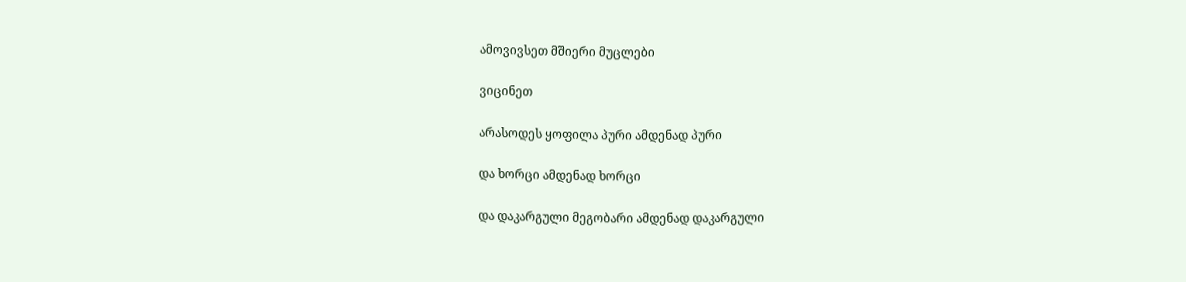ამოვივსეთ მშიერი მუცლები

ვიცინეთ

არასოდეს ყოფილა პური ამდენად პური

და ხორცი ამდენად ხორცი

და დაკარგული მეგობარი ამდენად დაკარგული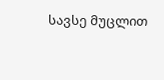სავსე მუცლით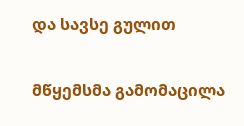და სავსე გულით

მწყემსმა გამომაცილა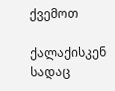ქვემოთ

ქალაქისკენ სადაც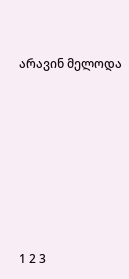არავინ მელოდა









1 2 3